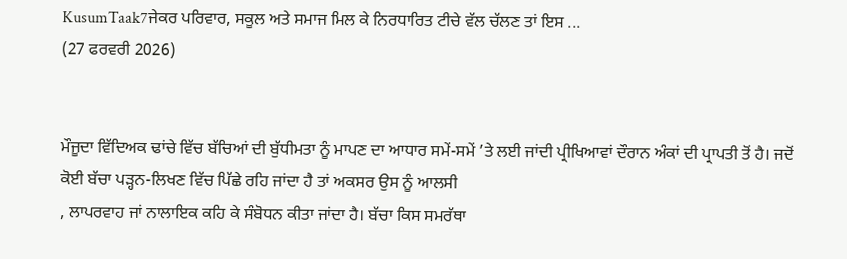KusumTaak7ਜੇਕਰ ਪਰਿਵਾਰ, ਸਕੂਲ ਅਤੇ ਸਮਾਜ ਮਿਲ ਕੇ ਨਿਰਧਾਰਿਤ ਟੀਚੇ ਵੱਲ ਚੱਲਣ ਤਾਂ ਇਸ ...
(27 ਫਰਵਰੀ 2026)


ਮੌਜੂਦਾ ਵਿੱਦਿਅਕ ਢਾਂਚੇ ਵਿੱਚ ਬੱਚਿਆਂ ਦੀ ਬੁੱਧੀਮਤਾ ਨੂੰ ਮਾਪਣ ਦਾ ਆਧਾਰ ਸਮੇਂ-ਸਮੇਂ ’ਤੇ ਲਈ ਜਾਂਦੀ ਪ੍ਰੀਖਿਆਵਾਂ ਦੌਰਾਨ ਅੰਕਾਂ ਦੀ ਪ੍ਰਾਪਤੀ ਤੋਂ ਹੈ। ਜਦੋਂ ਕੋਈ ਬੱਚਾ ਪੜ੍ਹਨ-ਲਿਖਣ ਵਿੱਚ ਪਿੱਛੇ ਰਹਿ ਜਾਂਦਾ ਹੈ ਤਾਂ ਅਕਸਰ ਉਸ ਨੂੰ ਆਲਸੀ
, ਲਾਪਰਵਾਹ ਜਾਂ ਨਾਲਾਇਕ ਕਹਿ ਕੇ ਸੰਬੋਧਨ ਕੀਤਾ ਜਾਂਦਾ ਹੈ। ਬੱਚਾ ਕਿਸ ਸਮਰੱਥਾ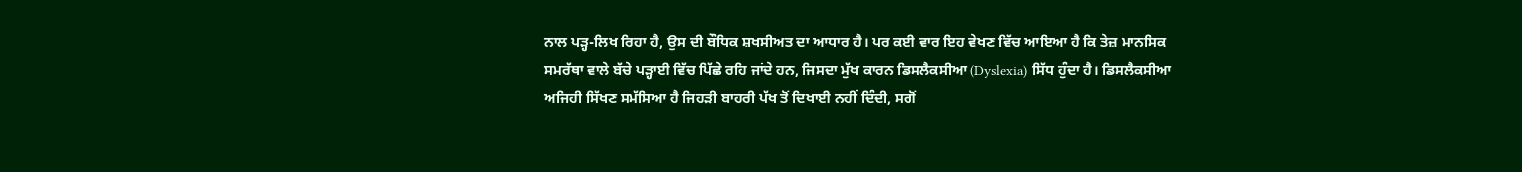ਨਾਲ ਪੜ੍ਹ-ਲਿਖ ਰਿਹਾ ਹੈ, ਉਸ ਦੀ ਬੌਧਿਕ ਸ਼ਖਸੀਅਤ ਦਾ ਆਧਾਰ ਹੈ। ਪਰ ਕਈ ਵਾਰ ਇਹ ਵੇਖਣ ਵਿੱਚ ਆਇਆ ਹੈ ਕਿ ਤੇਜ਼ ਮਾਨਸਿਕ ਸਮਰੱਥਾ ਵਾਲੇ ਬੱਚੇ ਪੜ੍ਹਾਈ ਵਿੱਚ ਪਿੱਛੇ ਰਹਿ ਜਾਂਦੇ ਹਨ, ਜਿਸਦਾ ਮੁੱਖ ਕਾਰਨ ਡਿਸਲੈਕਸੀਆ (Dyslexia) ਸਿੱਧ ਹੁੰਦਾ ਹੈ। ਡਿਸਲੈਕਸੀਆ ਅਜਿਹੀ ਸਿੱਖਣ ਸਮੱਸਿਆ ਹੈ ਜਿਹੜੀ ਬਾਹਰੀ ਪੱਖ ਤੋਂ ਦਿਖਾਈ ਨਹੀਂ ਦਿੰਦੀ, ਸਗੋਂ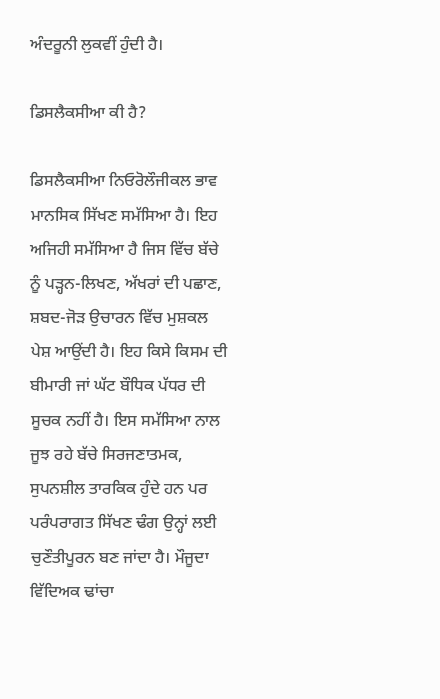ਅੰਦਰੂਨੀ ਲੁਕਵੀਂ ਹੁੰਦੀ ਹੈ।

ਡਿਸਲੈਕਸੀਆ ਕੀ ਹੈ?

ਡਿਸਲੈਕਸੀਆ ਨਿਓਰੋਲੌਜੀਕਲ ਭਾਵ ਮਾਨਸਿਕ ਸਿੱਖਣ ਸਮੱਸਿਆ ਹੈ। ਇਹ ਅਜਿਹੀ ਸਮੱਸਿਆ ਹੈ ਜਿਸ ਵਿੱਚ ਬੱਚੇ ਨੂੰ ਪੜ੍ਹਨ-ਲਿਖਣ, ਅੱਖਰਾਂ ਦੀ ਪਛਾਣ, ਸ਼ਬਦ-ਜੋੜ ਉਚਾਰਨ ਵਿੱਚ ਮੁਸ਼ਕਲ ਪੇਸ਼ ਆਉਂਦੀ ਹੈ। ਇਹ ਕਿਸੇ ਕਿਸਮ ਦੀ ਬੀਮਾਰੀ ਜਾਂ ਘੱਟ ਬੌਧਿਕ ਪੱਧਰ ਦੀ ਸੂਚਕ ਨਹੀਂ ਹੈ। ਇਸ ਸਮੱਸਿਆ ਨਾਲ ਜੂਝ ਰਹੇ ਬੱਚੇ ਸਿਰਜਣਾਤਮਕ, ਸੁਪਨਸ਼ੀਲ ਤਾਰਕਿਕ ਹੁੰਦੇ ਹਨ ਪਰ ਪਰੰਪਰਾਗਤ ਸਿੱਖਣ ਢੰਗ ਉਨ੍ਹਾਂ ਲਈ ਚੁਣੌਤੀਪੂਰਨ ਬਣ ਜਾਂਦਾ ਹੈ। ਮੌਜੂਦਾ ਵਿੱਦਿਅਕ ਢਾਂਚਾ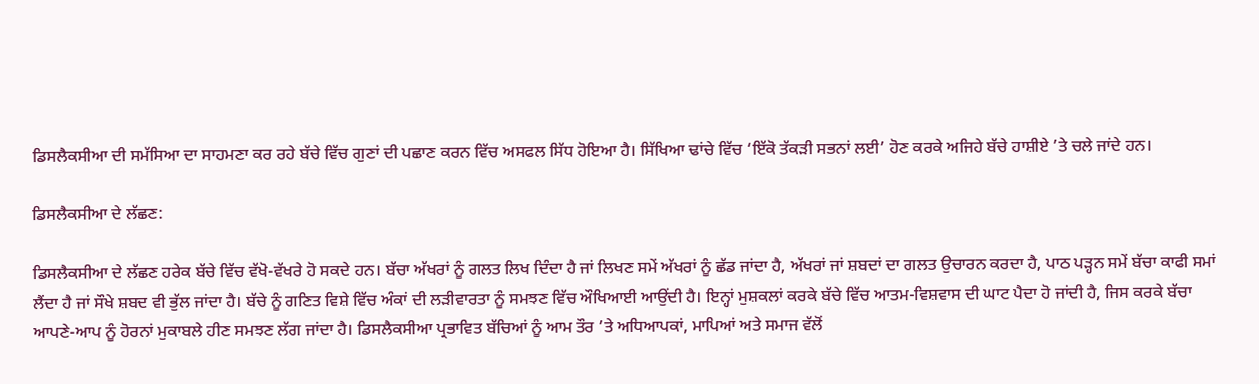ਡਿਸਲੈਕਸੀਆ ਦੀ ਸਮੱਸਿਆ ਦਾ ਸਾਹਮਣਾ ਕਰ ਰਹੇ ਬੱਚੇ ਵਿੱਚ ਗੁਣਾਂ ਦੀ ਪਛਾਣ ਕਰਨ ਵਿੱਚ ਅਸਫਲ ਸਿੱਧ ਹੋਇਆ ਹੈ। ਸਿੱਖਿਆ ਢਾਂਚੇ ਵਿੱਚ ‘ਇੱਕੋ ਤੱਕੜੀ ਸਭਨਾਂ ਲਈ’ ਹੋਣ ਕਰਕੇ ਅਜਿਹੇ ਬੱਚੇ ਹਾਸ਼ੀਏ ’ਤੇ ਚਲੇ ਜਾਂਦੇ ਹਨ।

ਡਿਸਲੈਕਸੀਆ ਦੇ ਲੱਛਣ:

ਡਿਸਲੈਕਸੀਆ ਦੇ ਲੱਛਣ ਹਰੇਕ ਬੱਚੇ ਵਿੱਚ ਵੱਖੋ-ਵੱਖਰੇ ਹੋ ਸਕਦੇ ਹਨ। ਬੱਚਾ ਅੱਖਰਾਂ ਨੂੰ ਗਲਤ ਲਿਖ ਦਿੰਦਾ ਹੈ ਜਾਂ ਲਿਖਣ ਸਮੇਂ ਅੱਖਰਾਂ ਨੂੰ ਛੱਡ ਜਾਂਦਾ ਹੈ, ਅੱਖਰਾਂ ਜਾਂ ਸ਼ਬਦਾਂ ਦਾ ਗਲਤ ਉਚਾਰਨ ਕਰਦਾ ਹੈ, ਪਾਠ ਪੜ੍ਹਨ ਸਮੇਂ ਬੱਚਾ ਕਾਫੀ ਸਮਾਂ ਲੈਂਦਾ ਹੈ ਜਾਂ ਸੌਖੇ ਸ਼ਬਦ ਵੀ ਭੁੱਲ ਜਾਂਦਾ ਹੈ। ਬੱਚੇ ਨੂੰ ਗਣਿਤ ਵਿਸ਼ੇ ਵਿੱਚ ਅੰਕਾਂ ਦੀ ਲੜੀਵਾਰਤਾ ਨੂੰ ਸਮਝਣ ਵਿੱਚ ਔਖਿਆਈ ਆਉਂਦੀ ਹੈ। ਇਨ੍ਹਾਂ ਮੁਸ਼ਕਲਾਂ ਕਰਕੇ ਬੱਚੇ ਵਿੱਚ ਆਤਮ-ਵਿਸ਼ਵਾਸ ਦੀ ਘਾਟ ਪੈਦਾ ਹੋ ਜਾਂਦੀ ਹੈ, ਜਿਸ ਕਰਕੇ ਬੱਚਾ ਆਪਣੇ-ਆਪ ਨੂੰ ਹੋਰਨਾਂ ਮੁਕਾਬਲੇ ਹੀਣ ਸਮਝਣ ਲੱਗ ਜਾਂਦਾ ਹੈ। ਡਿਸਲੈਕਸੀਆ ਪ੍ਰਭਾਵਿਤ ਬੱਚਿਆਂ ਨੂੰ ਆਮ ਤੌਰ ’ਤੇ ਅਧਿਆਪਕਾਂ, ਮਾਪਿਆਂ ਅਤੇ ਸਮਾਜ ਵੱਲੋਂ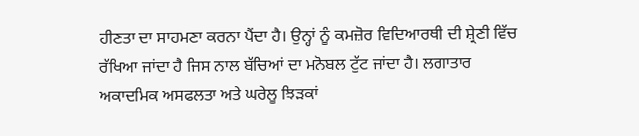ਹੀਣਤਾ ਦਾ ਸਾਹਮਣਾ ਕਰਨਾ ਪੈਂਦਾ ਹੈ। ਉਨ੍ਹਾਂ ਨੂੰ ਕਮਜ਼ੋਰ ਵਿਦਿਆਰਥੀ ਦੀ ਸ਼੍ਰੇਣੀ ਵਿੱਚ ਰੱਖਿਆ ਜਾਂਦਾ ਹੈ ਜਿਸ ਨਾਲ ਬੱਚਿਆਂ ਦਾ ਮਨੋਬਲ ਟੁੱਟ ਜਾਂਦਾ ਹੈ। ਲਗਾਤਾਰ ਅਕਾਦਮਿਕ ਅਸਫਲਤਾ ਅਤੇ ਘਰੇਲੂ ਝਿੜਕਾਂ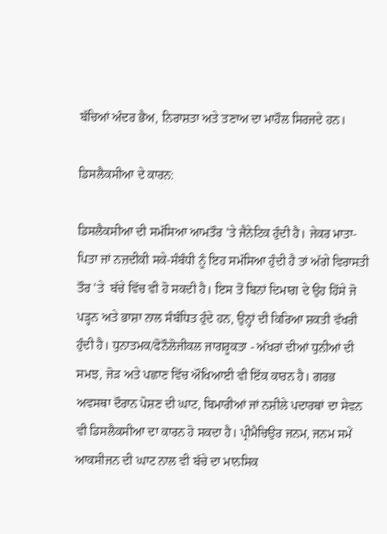ਬੱਚਿਆਂ ਅੰਦਰ ਭੈਅ, ਨਿਰਾਸ਼ਤਾ ਅਤੇ ਤਣਾਅ ਦਾ ਮਾਹੌਲ ਸਿਰਜਦੇ ਹਨ।

ਡਿਸਲੈਕਸੀਆ ਦੇ ਕਾਰਨ:

ਡਿਸਲੈਕਸੀਆ ਦੀ ਸਮੱਸਿਆ ਆਮਤੌਰ ’ਤੇ ਜੈਨੇਟਿਕ ਹੁੰਦੀ ਹੈ। ਜੇਕਰ ਮਾਤਾ-ਪਿਤਾ ਜਾਂ ਨਜ਼ਦੀਕੀ ਸਕੇ-ਸੰਬੰਧੀ ਨੂੰ ਇਹ ਸਮੱਸਿਆ ਹੁੰਦੀ ਹੈ ਤਾਂ ਅੱਗੇ ਵਿਰਾਸਤੀ ਤੌਰ ’ਤੇ  ਬੱਚੇ ਵਿੱਚ ਵੀ ਹੋ ਸਕਦੀ ਹੈ। ਇਸ ਤੋਂ ਬਿਨਾਂ ਦਿਮਾਗ ਦੇ ਉਹ ਹਿੱਸੇ ਜੋ ਪੜ੍ਹਨ ਅਤੇ ਭਾਸ਼ਾ ਨਾਲ ਸੰਬੰਧਿਤ ਹੁੰਦੇ ਹਨ, ਉਨ੍ਹਾਂ ਦੀ ਕਿਰਿਆ ਸ਼ਕਤੀ ਵੱਖਰੀ ਹੁੰਦੀ ਹੈ। ਧੁਨਾਤਮਕ/ਫੋਨੌਲੋਜੀਕਲ ਜਾਗਰੂਕਤਾ - ਅੱਖਰਾਂ ਦੀਆਂ ਧੁਨੀਆਂ ਦੀ ਸਮਝ, ਜੋੜ ਅਤੇ ਪਛਾਣ ਵਿੱਚ ਔਖਿਆਈ ਵੀ ਇੱਕ ਕਾਰਨ ਹੈ। ਗਰਭ ਅਵਸਥਾ ਦੌਰਾਨ ਪੋਸ਼ਣ ਦੀ ਘਾਟ, ਬਿਮਾਰੀਆਂ ਜਾਂ ਨਸ਼ੀਲੇ ਪਦਾਰਥਾਂ ਦਾ ਸੇਵਨ ਵੀ ਡਿਸਲੈਕਸੀਆ ਦਾ ਕਾਰਨ ਹੋ ਸਕਦਾ ਹੈ। ਪ੍ਰੀਮੈਚਿਉਰ ਜਨਮ, ਜਨਮ ਸਮੇਂ ਆਕਸੀਜਨ ਦੀ ਘਾਟ ਨਾਲ ਵੀ ਬੱਚੇ ਦਾ ਮਾਨਸਿਕ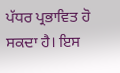ਪੱਧਰ ਪ੍ਰਭਾਵਿਤ ਹੋ ਸਕਦਾ ਹੈ। ਇਸ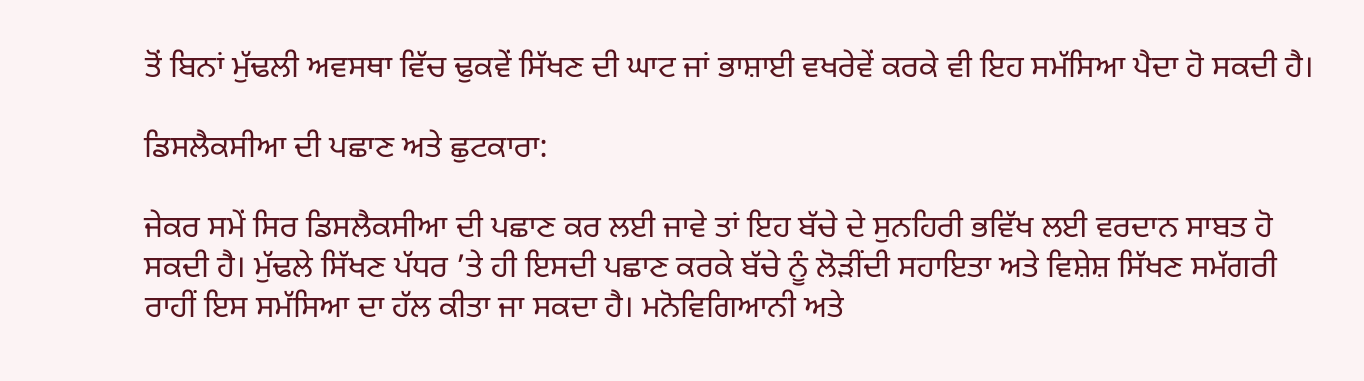ਤੋਂ ਬਿਨਾਂ ਮੁੱਢਲੀ ਅਵਸਥਾ ਵਿੱਚ ਢੁਕਵੇਂ ਸਿੱਖਣ ਦੀ ਘਾਟ ਜਾਂ ਭਾਸ਼ਾਈ ਵਖਰੇਵੇਂ ਕਰਕੇ ਵੀ ਇਹ ਸਮੱਸਿਆ ਪੈਦਾ ਹੋ ਸਕਦੀ ਹੈ।

ਡਿਸਲੈਕਸੀਆ ਦੀ ਪਛਾਣ ਅਤੇ ਛੁਟਕਾਰਾ:

ਜੇਕਰ ਸਮੇਂ ਸਿਰ ਡਿਸਲੈਕਸੀਆ ਦੀ ਪਛਾਣ ਕਰ ਲਈ ਜਾਵੇ ਤਾਂ ਇਹ ਬੱਚੇ ਦੇ ਸੁਨਹਿਰੀ ਭਵਿੱਖ ਲਈ ਵਰਦਾਨ ਸਾਬਤ ਹੋ ਸਕਦੀ ਹੈ। ਮੁੱਢਲੇ ਸਿੱਖਣ ਪੱਧਰ ’ਤੇ ਹੀ ਇਸਦੀ ਪਛਾਣ ਕਰਕੇ ਬੱਚੇ ਨੂੰ ਲੋੜੀਂਦੀ ਸਹਾਇਤਾ ਅਤੇ ਵਿਸ਼ੇਸ਼ ਸਿੱਖਣ ਸਮੱਗਰੀ ਰਾਹੀਂ ਇਸ ਸਮੱਸਿਆ ਦਾ ਹੱਲ ਕੀਤਾ ਜਾ ਸਕਦਾ ਹੈ। ਮਨੋਵਿਗਿਆਨੀ ਅਤੇ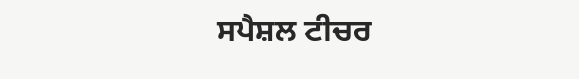ਸਪੈਸ਼ਲ ਟੀਚਰ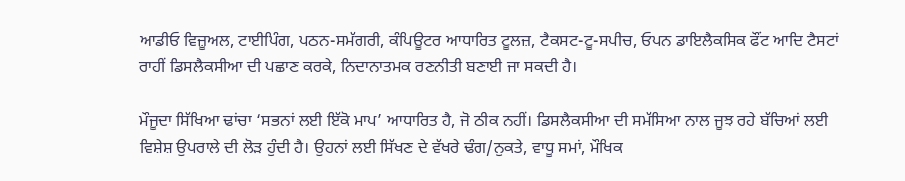ਆਡੀਓ ਵਿਜ਼ੂਅਲ, ਟਾਈਪਿੰਗ, ਪਠਨ-ਸਮੱਗਰੀ, ਕੰਪਿਊਟਰ ਆਧਾਰਿਤ ਟੂਲਜ਼, ਟੈਕਸਟ-ਟੂ-ਸਪੀਚ, ਓਪਨ ਡਾਇਲੈਕਸਿਕ ਫੌਂਟ ਆਦਿ ਟੈਸਟਾਂ ਰਾਹੀਂ ਡਿਸਲੈਕਸੀਆ ਦੀ ਪਛਾਣ ਕਰਕੇ, ਨਿਦਾਨਾਤਮਕ ਰਣਨੀਤੀ ਬਣਾਈ ਜਾ ਸਕਦੀ ਹੈ।

ਮੌਜੂਦਾ ਸਿੱਖਿਆ ਢਾਂਚਾ ‘ਸਭਨਾਂ ਲਈ ਇੱਕੋ ਮਾਪ’ ਆਧਾਰਿਤ ਹੈ, ਜੋ ਠੀਕ ਨਹੀਂ। ਡਿਸਲੈਕਸੀਆ ਦੀ ਸਮੱਸਿਆ ਨਾਲ ਜੂਝ ਰਹੇ ਬੱਚਿਆਂ ਲਈ ਵਿਸ਼ੇਸ਼ ਉਪਰਾਲੇ ਦੀ ਲੋੜ ਹੁੰਦੀ ਹੈ। ਉਹਨਾਂ ਲਈ ਸਿੱਖਣ ਦੇ ਵੱਖਰੇ ਢੰਗ/ਨੁਕਤੇ, ਵਾਧੂ ਸਮਾਂ, ਮੌਖਿਕ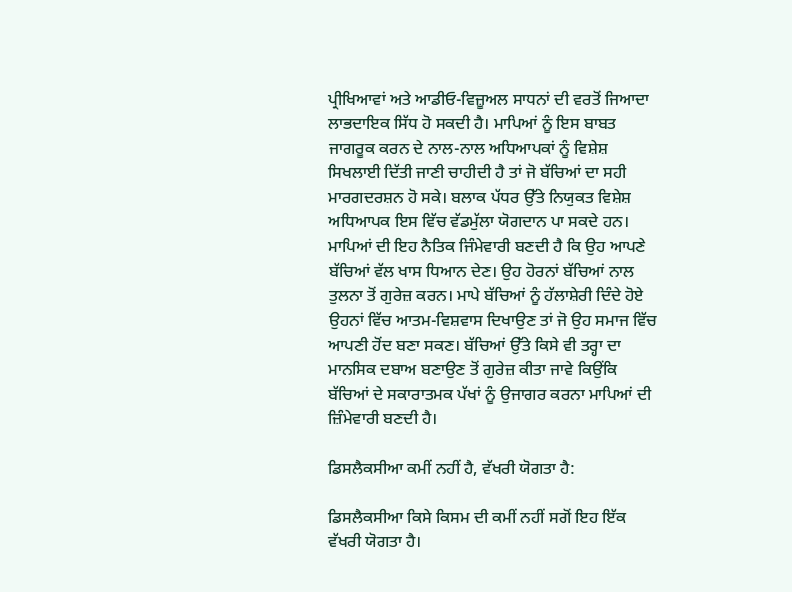ਪ੍ਰੀਖਿਆਵਾਂ ਅਤੇ ਆਡੀਓ-ਵਿਜ਼ੂਅਲ ਸਾਧਨਾਂ ਦੀ ਵਰਤੋਂ ਜਿਆਦਾ ਲਾਭਦਾਇਕ ਸਿੱਧ ਹੋ ਸਕਦੀ ਹੈ। ਮਾਪਿਆਂ ਨੂੰ ਇਸ ਬਾਬਤ ਜਾਗਰੂਕ ਕਰਨ ਦੇ ਨਾਲ-ਨਾਲ ਅਧਿਆਪਕਾਂ ਨੂੰ ਵਿਸ਼ੇਸ਼ ਸਿਖਲਾਈ ਦਿੱਤੀ ਜਾਣੀ ਚਾਹੀਦੀ ਹੈ ਤਾਂ ਜੋ ਬੱਚਿਆਂ ਦਾ ਸਹੀ ਮਾਰਗਦਰਸ਼ਨ ਹੋ ਸਕੇ। ਬਲਾਕ ਪੱਧਰ ਉੱਤੇ ਨਿਯੁਕਤ ਵਿਸ਼ੇਸ਼ ਅਧਿਆਪਕ ਇਸ ਵਿੱਚ ਵੱਡਮੁੱਲਾ ਯੋਗਦਾਨ ਪਾ ਸਕਦੇ ਹਨ। ਮਾਪਿਆਂ ਦੀ ਇਹ ਨੈਤਿਕ ਜਿੰਮੇਵਾਰੀ ਬਣਦੀ ਹੈ ਕਿ ਉਹ ਆਪਣੇ ਬੱਚਿਆਂ ਵੱਲ ਖਾਸ ਧਿਆਨ ਦੇਣ। ਉਹ ਹੋਰਨਾਂ ਬੱਚਿਆਂ ਨਾਲ ਤੁਲਨਾ ਤੋਂ ਗੁਰੇਜ਼ ਕਰਨ। ਮਾਪੇ ਬੱਚਿਆਂ ਨੂੰ ਹੱਲਾਸ਼ੇਰੀ ਦਿੰਦੇ ਹੋਏ ਉਹਨਾਂ ਵਿੱਚ ਆਤਮ-ਵਿਸ਼ਵਾਸ ਦਿਖਾਉਣ ਤਾਂ ਜੋ ਉਹ ਸਮਾਜ ਵਿੱਚ ਆਪਣੀ ਹੋਂਦ ਬਣਾ ਸਕਣ। ਬੱਚਿਆਂ ਉੱਤੇ ਕਿਸੇ ਵੀ ਤਰ੍ਹਾ ਦਾ ਮਾਨਸਿਕ ਦਬਾਅ ਬਣਾਉਣ ਤੋਂ ਗੁਰੇਜ਼ ਕੀਤਾ ਜਾਵੇ ਕਿਉਂਕਿ ਬੱਚਿਆਂ ਦੇ ਸਕਾਰਾਤਮਕ ਪੱਖਾਂ ਨੂੰ ਉਜਾਗਰ ਕਰਨਾ ਮਾਪਿਆਂ ਦੀ ਜ਼ਿੰਮੇਵਾਰੀ ਬਣਦੀ ਹੈ।

ਡਿਸਲੈਕਸੀਆ ਕਮੀਂ ਨਹੀਂ ਹੈ, ਵੱਖਰੀ ਯੋਗਤਾ ਹੈ:

ਡਿਸਲੈਕਸੀਆ ਕਿਸੇ ਕਿਸਮ ਦੀ ਕਮੀਂ ਨਹੀਂ ਸਗੋਂ ਇਹ ਇੱਕ ਵੱਖਰੀ ਯੋਗਤਾ ਹੈ।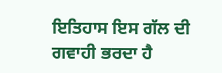ਇਤਿਹਾਸ ਇਸ ਗੱਲ ਦੀ ਗਵਾਹੀ ਭਰਦਾ ਹੈ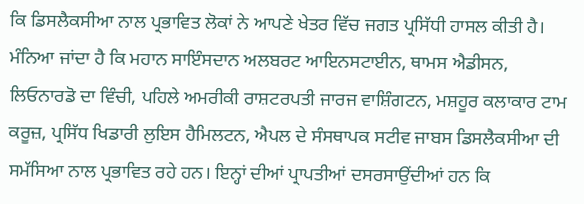ਕਿ ਡਿਸਲੈਕਸੀਆ ਨਾਲ ਪ੍ਰਭਾਵਿਤ ਲੋਕਾਂ ਨੇ ਆਪਣੇ ਖੇਤਰ ਵਿੱਚ ਜਗਤ ਪ੍ਰਸਿੱਧੀ ਹਾਸਲ ਕੀਤੀ ਹੈ। ਮੰਨਿਆ ਜਾਂਦਾ ਹੈ ਕਿ ਮਹਾਨ ਸਾਇੰਸਦਾਨ ਅਲਬਰਟ ਆਇਨਸਟਾਈਨ, ਥਾਮਸ ਐਡੀਸਨ, ਲਿਓਨਾਰਡੋ ਦਾ ਵਿੰਚੀ, ਪਹਿਲੇ ਅਮਰੀਕੀ ਰਾਸ਼ਟਰਪਤੀ ਜਾਰਜ ਵਾਸ਼ਿੰਗਟਨ, ਮਸ਼ਹੂਰ ਕਲਾਕਾਰ ਟਾਮ ਕਰੂਜ਼, ਪ੍ਰਸਿੱਧ ਖਿਡਾਰੀ ਲੁਇਸ ਹੈਮਿਲਟਨ, ਐਪਲ ਦੇ ਸੰਸਥਾਪਕ ਸਟੀਵ ਜਾਬਸ ਡਿਸਲੈਕਸੀਆ ਦੀ ਸਮੱਸਿਆ ਨਾਲ ਪ੍ਰਭਾਵਿਤ ਰਹੇ ਹਨ। ਇਨ੍ਹਾਂ ਦੀਆਂ ਪ੍ਰਾਪਤੀਆਂ ਦਸਰਸਾਉਂਦੀਆਂ ਹਨ ਕਿ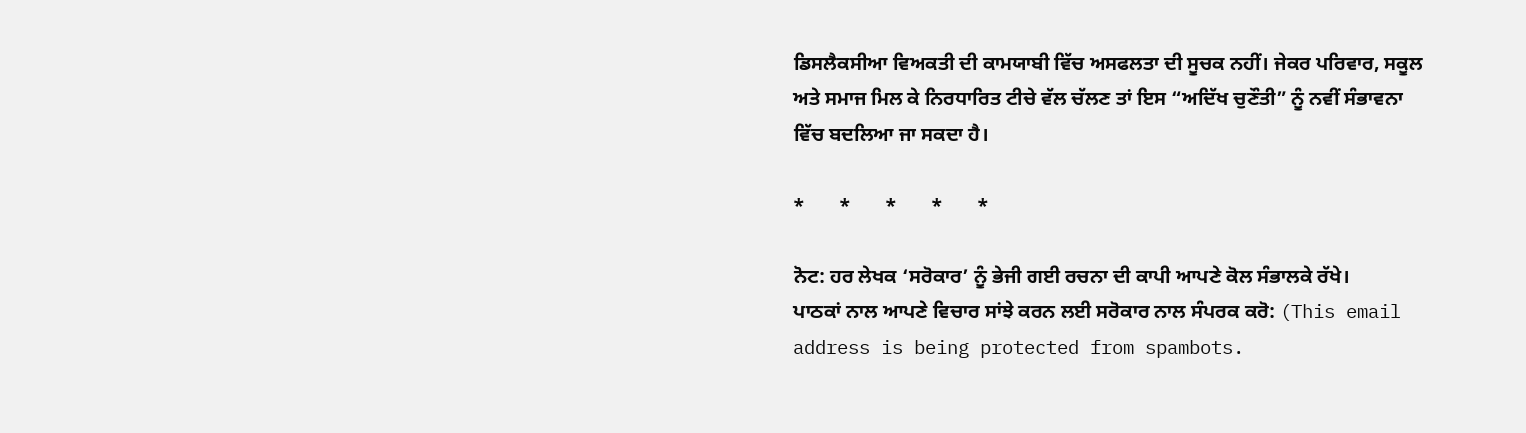ਡਿਸਲੈਕਸੀਆ ਵਿਅਕਤੀ ਦੀ ਕਾਮਯਾਬੀ ਵਿੱਚ ਅਸਫਲਤਾ ਦੀ ਸੂਚਕ ਨਹੀਂ। ਜੇਕਰ ਪਰਿਵਾਰ, ਸਕੂਲ ਅਤੇ ਸਮਾਜ ਮਿਲ ਕੇ ਨਿਰਧਾਰਿਤ ਟੀਚੇ ਵੱਲ ਚੱਲਣ ਤਾਂ ਇਸ “ਅਦਿੱਖ ਚੁਣੌਤੀ” ਨੂੰ ਨਵੀਂ ਸੰਭਾਵਨਾ ਵਿੱਚ ਬਦਲਿਆ ਜਾ ਸਕਦਾ ਹੈ।

*       *       *       *       *

ਨੋਟ: ਹਰ ਲੇਖਕ ‘ਸਰੋਕਾਰ’ ਨੂੰ ਭੇਜੀ ਗਈ ਰਚਨਾ ਦੀ ਕਾਪੀ ਆਪਣੇ ਕੋਲ ਸੰਭਾਲਕੇ ਰੱਖੇ।
ਪਾਠਕਾਂ ਨਾਲ ਆਪਣੇ ਵਿਚਾਰ ਸਾਂਝੇ ਕਰਨ ਲਈ ਸਰੋਕਾਰ ਨਾਲ ਸੰਪਰਕ ਕਰੋ: (This email address is being protected from spambots.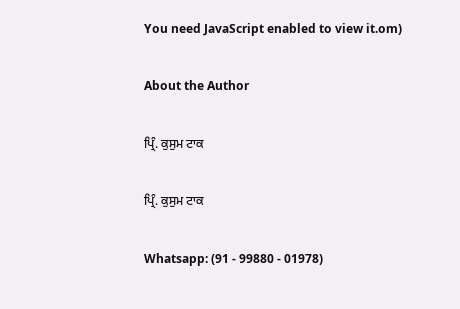You need JavaScript enabled to view it.om)

About the Author

ਪ੍ਰਿੰ. ਕੁਸੁਮ ਟਾਕ

ਪ੍ਰਿੰ. ਕੁਸੁਮ ਟਾਕ

Whatsapp: (91 - 99880 - 01978)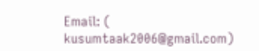Email: (
kusumtaak2006@gmail.com)